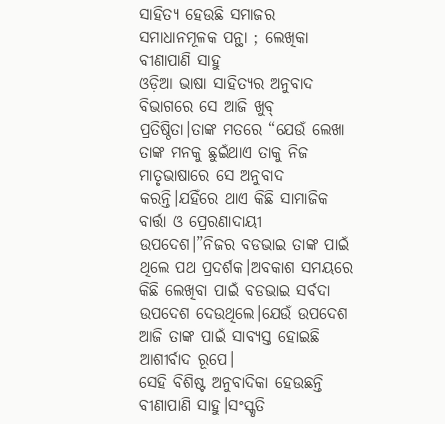ସାହିତ୍ୟ ହେଉଛି ସମାଜର ସମାଧାନମୂଳକ ପନ୍ଥା ; ଲେଖିକା ବୀଣାପାଣି ସାହୁ
ଓଡ଼ିଆ ଭାଷା ସାହିତ୍ୟର ଅନୁବାଦ ବିଭାଗରେ ସେ ଆଜି ଖୁବ୍ ପ୍ରତିଷ୍ଠିତା।ତାଙ୍କ ମତରେ “ଯେଉଁ ଲେଖା ତାଙ୍କ ମନକୁ ଛୁଇଁଥାଏ ତାକୁ ନିଜ ମାତୃଭାଷାରେ ସେ ଅନୁବାଦ କରନ୍ତି।ଯହିଁରେ ଥାଏ କିଛି ସାମାଜିକ ବାର୍ତ୍ତା ଓ ପ୍ରେରଣାଦାୟୀ ଉପଦେଶ।”ନିଜର ବଡଭାଇ ତାଙ୍କ ପାଇଁ ଥିଲେ ପଥ ପ୍ରଦର୍ଶକ।ଅବକାଶ ସମୟରେ କିଛି ଲେଖିବା ପାଇଁ ବଡଭାଇ ସର୍ବଦା ଉପଦେଶ ଦେଉଥିଲେ।ଯେଉଁ ଉପଦେଶ ଆଜି ତାଙ୍କ ପାଇଁ ସାବ୍ୟସ୍ତ ହୋଇଛି ଆଶୀର୍ବାଦ ରୂପେ।
ସେହି ବିଶିଷ୍ଟ ଅନୁବାଦିକା ହେଉଛନ୍ତି ବୀଣାପାଣି ସାହୁ।ସଂସ୍କୃତି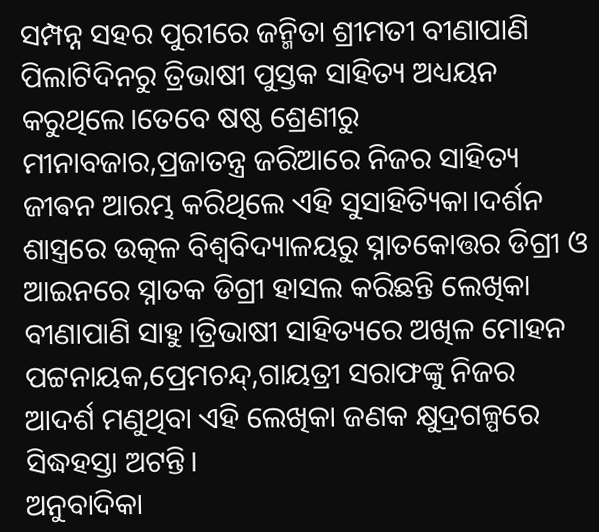ସମ୍ପନ୍ନ ସହର ପୁରୀରେ ଜନ୍ମିତା ଶ୍ରୀମତୀ ବୀଣାପାଣି ପିଲାଟିଦିନରୁ ତ୍ରିଭାଷୀ ପୁସ୍ତକ ସାହିତ୍ୟ ଅଧ୍ୟୟନ କରୁଥିଲେ।ତେବେ ଷଷ୍ଠ ଶ୍ରେଣୀରୁ ମୀନାବଜାର,ପ୍ରଜାତନ୍ତ୍ର ଜରିଆରେ ନିଜର ସାହିତ୍ୟ ଜୀଵନ ଆରମ୍ଭ କରିଥିଲେ ଏହି ସୁସାହିତ୍ୟିକା।ଦର୍ଶନ ଶାସ୍ତ୍ରରେ ଉତ୍କଳ ବିଶ୍ଵବିଦ୍ୟାଳୟରୁ ସ୍ନାତକୋତ୍ତର ଡିଗ୍ରୀ ଓ ଆଇନରେ ସ୍ନାତକ ଡିଗ୍ରୀ ହାସଲ କରିଛନ୍ତି ଲେଖିକା ବୀଣାପାଣି ସାହୁ।ତ୍ରିଭାଷୀ ସାହିତ୍ୟରେ ଅଖିଳ ମୋହନ ପଟ୍ଟନାୟକ,ପ୍ରେମଚନ୍ଦ୍,ଗାୟତ୍ରୀ ସରାଫଙ୍କୁ ନିଜର ଆଦର୍ଶ ମଣୁଥିବା ଏହି ଲେଖିକା ଜଣକ କ୍ଷୁଦ୍ରଗଳ୍ପରେ ସିଦ୍ଧହସ୍ତା ଅଟନ୍ତି।
ଅନୁବାଦିକା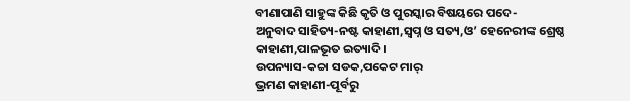ବୀଣାପାଣି ସାହୁଙ୍କ କିଛି କୃତି ଓ ପୁରସ୍କାର ବିଷୟରେ ପଦେ-
ଅନୁବାଦ ସାହିତ୍ୟ-ନଷ୍ଟ କାହାଣୀ,ସ୍ୱପ୍ନ ଓ ସତ୍ୟ,ଓ’ ହେନେରୀଙ୍କ ଶ୍ରେଷ୍ଠ କାହାଣୀ,ପାଳଭୂତ ଇତ୍ୟାଦି।
ଉପନ୍ୟାସ-କଚ୍ଚା ସଡକ,ପକେଟ ମାର୍
ଭ୍ରମଣ କାହାଣୀ-ପୂର୍ବରୁ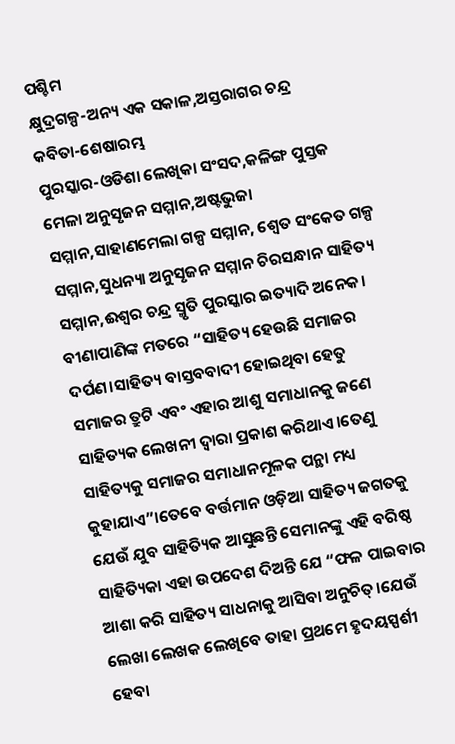ପଶ୍ଚିମ
କ୍ଷୁଦ୍ରଗଳ୍ପ-ଅନ୍ୟ ଏକ ସକାଳ,ଅସ୍ତରାଗର ଚନ୍ଦ୍ର
କବିତା-ଶେଷାରମ୍ଭ
ପୁରସ୍କାର-ଓଡିଶା ଲେଖିକା ସଂସଦ,କଳିଙ୍ଗ ପୁସ୍ତକ ମେଳା ଅନୁସୃଜନ ସମ୍ମାନ,ଅଷ୍ଟଭୁଜା ସମ୍ମାନ,ସାହାଣମେଲା ଗଳ୍ପ ସମ୍ମାନ, ଶ୍ୱେତ ସଂକେତ ଗଳ୍ପ ସମ୍ମାନ,ସୁଧନ୍ୟା ଅନୁସୃଜନ ସମ୍ମାନ ଚିରସନ୍ଧାନ ସାହିତ୍ୟ ସମ୍ମାନ,ଈଶ୍ୱର ଚନ୍ଦ୍ର ସ୍ମୃତି ପୁରସ୍କାର ଇତ୍ୟାଦି ଅନେକ।
ବୀଣାପାଣିଙ୍କ ମତରେ “ସାହିତ୍ୟ ହେଉଛି ସମାଜର ଦର୍ପଣ।ସାହିତ୍ୟ ବାସ୍ତବବାଦୀ ହୋଇଥିବା ହେତୁ ସମାଜର ତ୍ରୁଟି ଏବଂ ଏହାର ଆଶୁ ସମାଧାନକୁ ଜଣେ ସାହିତ୍ୟକ ଲେଖନୀ ଦ୍ୱାରା ପ୍ରକାଶ କରିଥାଏ।ତେଣୁ ସାହିତ୍ୟକୁ ସମାଜର ସମାଧାନମୂଳକ ପନ୍ଥା ମଧ୍ୟ କୁହାଯାଏ”।ତେବେ ବର୍ତ୍ତମାନ ଓଡ଼ିଆ ସାହିତ୍ୟ ଜଗତକୁ ଯେଉଁ ଯୁବ ସାହିତ୍ୟିକ ଆସୁଛନ୍ତି ସେମାନଙ୍କୁ ଏହି ବରିଷ୍ଠ ସାହିତ୍ୟିକା ଏହା ଉପଦେଶ ଦିଅନ୍ତି ଯେ “ଫଳ ପାଇବାର ଆଶା କରି ସାହିତ୍ୟ ସାଧନାକୁ ଆସିବା ଅନୁଚିତ୍।ଯେଉଁ ଲେଖା ଲେଖକ ଲେଖିବେ ତାହା ପ୍ରଥମେ ହୃଦୟସ୍ପର୍ଶୀ ହେବା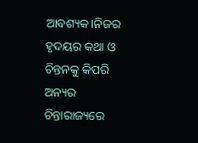ଆବଶ୍ୟକ।ନିଜର ହୃଦୟର କଥା ଓ ଚିନ୍ତନକୁ କିପରି ଅନ୍ୟର ଚିନ୍ତାରାଜ୍ୟରେ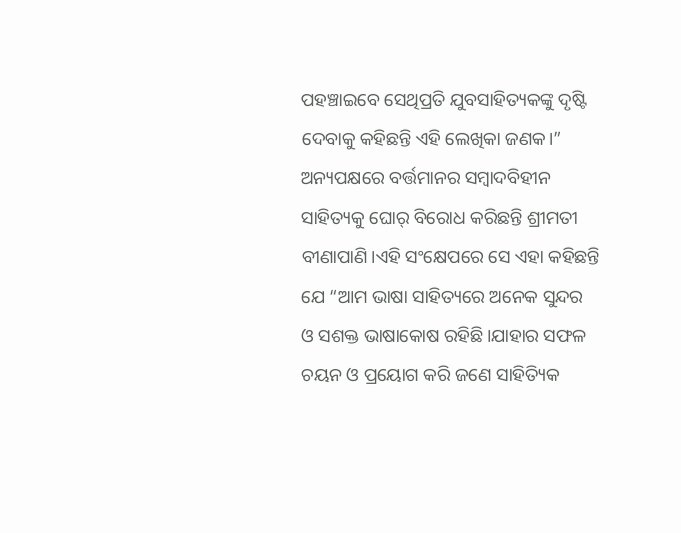ପହଞ୍ଚାଇବେ ସେଥିପ୍ରତି ଯୁବସାହିତ୍ୟକଙ୍କୁ ଦୃଷ୍ଟି ଦେବାକୁ କହିଛନ୍ତି ଏହି ଲେଖିକା ଜଣକ।”
ଅନ୍ୟପକ୍ଷରେ ବର୍ତ୍ତମାନର ସମ୍ବାଦବିହୀନ ସାହିତ୍ୟକୁ ଘୋର୍ ବିରୋଧ କରିଛନ୍ତି ଶ୍ରୀମତୀ ବୀଣାପାଣି।ଏହି ସଂକ୍ଷେପରେ ସେ ଏହା କହିଛନ୍ତି ଯେ “ଆମ ଭାଷା ସାହିତ୍ୟରେ ଅନେକ ସୁନ୍ଦର ଓ ସଶକ୍ତ ଭାଷାକୋଷ ରହିଛି।ଯାହାର ସଫଳ ଚୟନ ଓ ପ୍ରୟୋଗ କରି ଜଣେ ସାହିତ୍ୟିକ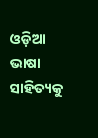ଓଡ଼ିଆ ଭାଷା ସାହିତ୍ୟକୁ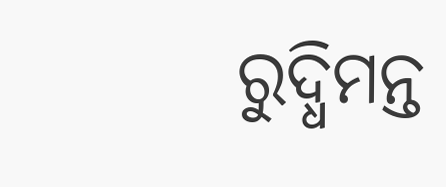ରୁଦ୍ଧିମନ୍ତ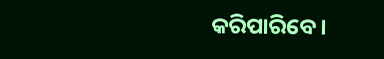କରିପାରିବେ।